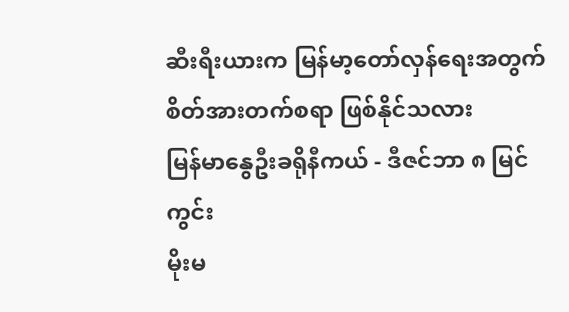ဆီးရီးယားက မြန်မာ့တော်လှန်ရေးအတွက် စိတ်အားတက်စရာ ဖြစ်နိုင်သလား
မြန်မာနွေဦးခရိုနီကယ် - ဒီဇင်ဘာ ၈ မြင်ကွင်း
မိုးမ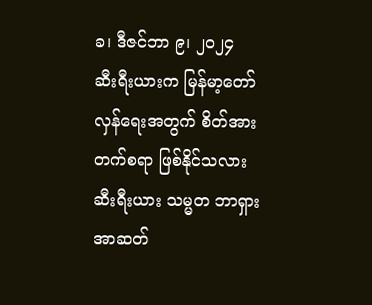ခ၊ ဒီဇင်ဘာ ၉၊ ၂၀၂၄
ဆီးရီးယားက မြန်မာ့တော်လှန်ရေးအတွက် စိတ်အားတက်စရာ ဖြစ်နိုင်သလား
ဆီးရီးယား သမ္မတ ဘာရှားအာဆတ်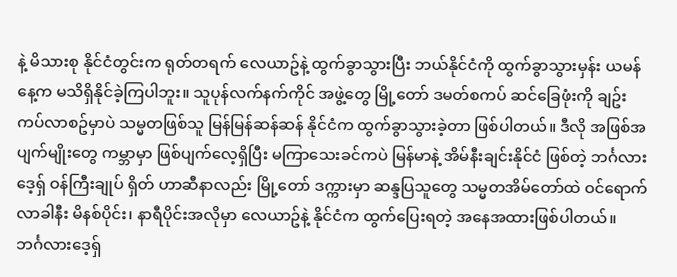နဲ့ မိသားစု နိုင်ငံတွင်းက ရုတ်တရက် လေယာဥ်နဲ့ ထွက်ခွာသွားပြီး ဘယ်နိုင်ငံကို ထွက်ခွာသွားမှန်း ယမန်နေ့က မသိရှိနိုင်ခဲ့ကြပါဘူး။ သူပုန်လက်နက်ကိုင် အဖွဲ့တွေ မြို့တော် ဒမတ်စကပ် ဆင်ခြေဖုံးကို ချဥ်းကပ်လာစဥ်မှာပဲ သမ္မတဖြစ်သူ မြန်မြန်ဆန်ဆန် နိုင်ငံက ထွက်ခွာသွားခဲ့တာ ဖြစ်ပါတယ်။ ဒီလို အဖြစ်အပျက်မျိုးတွေ ကမ္ဘာမှာ ဖြစ်ပျက်လေ့ရှိပြီး မကြာသေးခင်ကပဲ မြန်မာနဲ့ အိမ်နီးချင်းနိုင်ငံ ဖြစ်တဲ့ ဘင်္ဂလားဒေ့ရှ် ဝန်ကြီးချုပ် ရှိတ် ဟာဆီနာလည်း မြို့တော် ဒက္ကားမှာ ဆန္ဒပြသူတွေ သမ္မတအိမ်တော်ထဲ ဝင်ရောက်လာခါနီး မိနစ်ပိုင်း၊ နာရီပိုင်းအလိုမှာ လေယာဥ်နဲ့ နိုင်ငံက ထွက်ပြေးရတဲ့ အနေအထားဖြစ်ပါတယ်။
ဘင်္ဂလားဒေ့ရှ်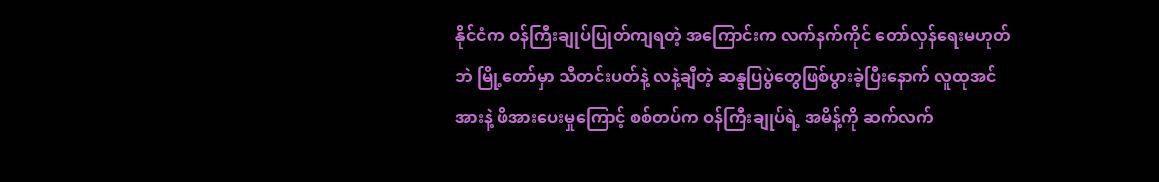နိုင်ငံက ဝန်ကြီးချုပ်ပြုတ်ကျရတဲ့ အကြောင်းက လက်နက်ကိုင် တော်လှန်ရေးမဟုတ်ဘဲ မြို့တော်မှာ သီတင်းပတ်နဲ့ လနဲ့ချီတဲ့ ဆန္ဒပြပွဲတွေဖြစ်ပွားခဲ့ပြီးနောက် လူထုအင်အားနဲ့ ဖိအားပေးမှုကြောင့် စစ်တပ်က ဝန်ကြီးချုပ်ရဲ့ အမိန့်ကို ဆက်လက်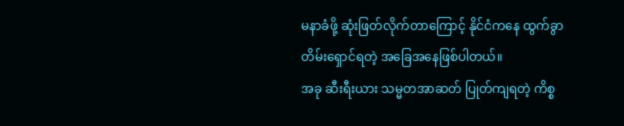မနာခံဖို့ ဆုံးဖြတ်လိုက်တာကြောင့် နိုင်ငံကနေ ထွက်ခွာတိမ်းရှောင်ရတဲ့ အခြေအနေဖြစ်ပါတယ်။
အခု ဆီးရီးယား သမ္မတအာဆတ် ပြုတ်ကျရတဲ့ ကိစ္စ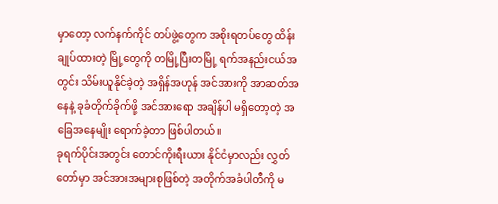မှာတော့ လက်နက်ကိုင် တပ်ဖွဲ့တွေက အစိုးရတပ်တွေ ထိန်းချုပ်ထားတဲ့ မြို့တွေကို တမြို့ပြီးတမြို့ ရက်အနည်းငယ်အတွင်း သိမ်းယူနိုင်ခဲ့တဲ့ အရှိန်အဟုန် အင်အားကို အာဆတ်အနေနဲ့ ခုခံတိုက်ခိုက်ဖို့ အင်အားရော အချိန်ပါ မရှိတော့တဲ့ အခြေအနေမျိုး ရောက်ခဲ့တာ ဖြစ်ပါတယ်။
ခုရက်ပိုင်းအတွင်း တောင်ကိုးရီးယား နိုင်ငံမှာလည်း လွှတ်တော်မှာ အင်အားအများစုဖြစ်တဲ့ အတိုက်အခံပါတီကို မ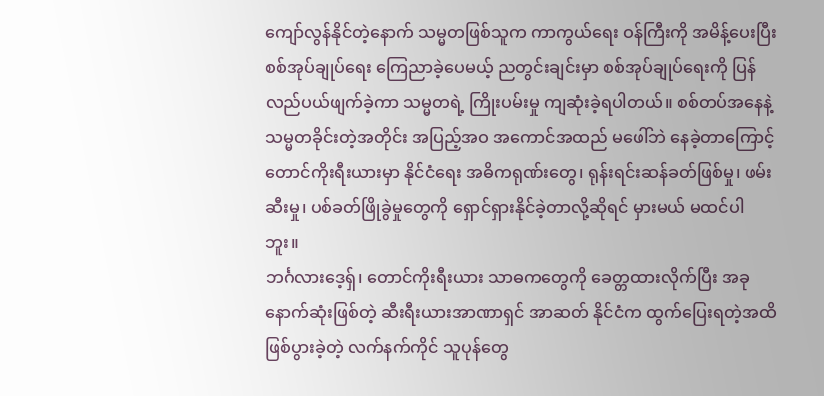ကျော်လွန်နိုင်တဲ့နောက် သမ္မတဖြစ်သူက ကာကွယ်ရေး ဝန်ကြီးကို အမိန့်ပေးပြီး စစ်အုပ်ချုပ်ရေး ကြေညာခဲ့ပေမယ့် ညတွင်းချင်းမှာ စစ်အုပ်ချုပ်ရေးကို ပြန်လည်ပယ်ဖျက်ခဲ့ကာ သမ္မတရဲ့ ကြိုးပမ်းမှု ကျဆုံးခဲ့ရပါတယ်။ စစ်တပ်အနေနဲ့ သမ္မတခိုင်းတဲ့အတိုင်း အပြည့်အဝ အကောင်အထည် မဖေါ်ဘဲ နေခဲ့တာကြောင့် တောင်ကိုးရီးယားမှာ နိုင်ငံရေး အဓိကရုဏ်းတွေ၊ ရုန်းရင်းဆန်ခတ်ဖြစ်မှု၊ ဖမ်းဆီးမှု၊ ပစ်ခတ်ဖြိုခွဲမှုတွေကို ရှောင်ရှားနိုင်ခဲ့တာလို့ဆိုရင် မှားမယ် မထင်ပါဘူး။
ဘင်္ဂလားဒေ့ရှ်၊ တောင်ကိုးရီးယား သာဓကတွေကို ခေတ္တထားလိုက်ပြီး အခု နောက်ဆုံးဖြစ်တဲ့ ဆီးရီးယားအာဏာရှင် အာဆတ် နိုင်ငံက ထွက်ပြေးရတဲ့အထိ ဖြစ်ပွားခဲ့တဲ့ လက်နက်ကိုင် သူပုန်တွေ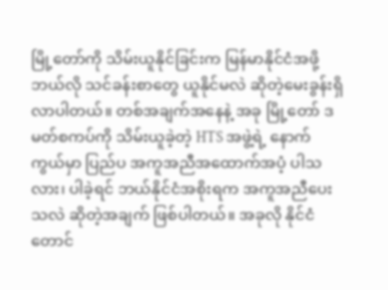မြို့တော်ကို သိမ်းယူနိုင်ခြင်းက မြန်မာနိုင်ငံအဖို့ ဘယ်လို သင်ခန်းစာတွေ ယူနိုင်မလဲ ဆိုတဲ့မေးခွန်းရှိလာပါတယ်။ တစ်အချက်အနေနဲ့ အခု မြို့တော် ဒမတ်စကပ်ကို သိမ်းယူခဲ့တဲ့ HTS အဖွဲ့ရဲ့ နောက်ကွယ်မှာ ပြည်ပ အကူအညီအထောက်အပံ့ ပါသလား၊ ပါခဲ့ရင် ဘယ်နိုင်ငံအစိုးရက အကူအညီပေးသလဲ ဆိုတဲ့အချက် ဖြစ်ပါတယ်။ အခုလို နိုင်ငံတောင်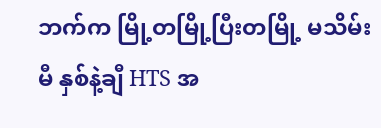ဘက်က မြို့တမြို့ပြီးတမြို့ မသိမ်းမီ နှစ်နဲ့ချီ HTS အ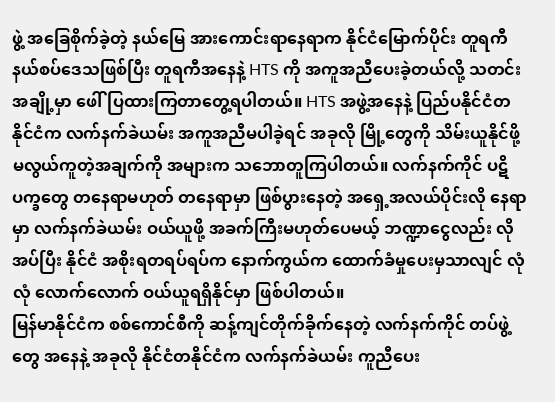ဖွဲ့ အခြေစိုက်ခဲ့တဲ့ နယ်မြေ အားကောင်းရာနေရာက နိုင်ငံမြောက်ပိုင်း တူရကီနယ်စပ်ဒေသဖြစ်ပြီး တူရကီအနေနဲ့ HTS ကို အကူအညီပေးခဲ့တယ်လို့ သတင်းအချို့မှာ ဖေါ်ပြထားကြတာတွေ့ရပါတယ်။ HTS အဖွဲ့အနေနဲ့ ပြည်ပနိုင်ငံတနိုင်ငံက လက်နက်ခဲယမ်း အကူအညီမပါခဲ့ရင် အခုလို မြို့တွေကို သိမ်းယူနိုင်ဖို့ မလွယ်ကူတဲ့အချက်ကို အများက သဘောတူကြပါတယ်။ လက်နက်ကိုင် ပဋိပက္ခတွေ တနေရာမဟုတ် တနေရာမှာ ဖြစ်ပွားနေတဲ့ အရှေ့အလယ်ပိုင်းလို နေရာမှာ လက်နက်ခဲယမ်း ဝယ်ယူဖို့ အခက်ကြီးမဟုတ်ပေမယ့် ဘဏ္ဍာငွေလည်း လိုအပ်ပြီး နိုင်ငံ အစိုးရတရပ်ရပ်က နောက်ကွယ်က ထောက်ခံမှုပေးမှသာလျင် လုံလုံ လောက်လောက် ဝယ်ယူရရှိနိုင်မှာ ဖြစ်ပါတယ်။
မြန်မာနိုင်ငံက စစ်ကောင်စီကို ဆန့်ကျင်တိုက်ခိုက်နေတဲ့ လက်နက်ကိုင် တပ်ဖွဲ့တွေ အနေနဲ့ အခုလို နိုင်ငံတနိုင်ငံက လက်နက်ခဲယမ်း ကူညီပေး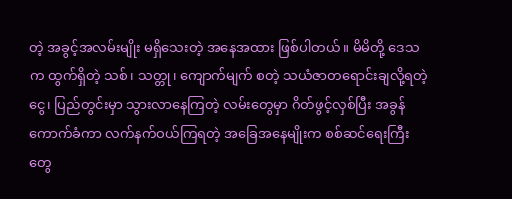တဲ့ အခွင့်အလမ်းမျိုး မရှိသေးတဲ့ အနေအထား ဖြစ်ပါတယ်။ မိမိတို့ ဒေသက ထွက်ရှိတဲ့ သစ်၊ သတ္တု၊ ကျောက်မျက် စတဲ့ သယံဇာတရောင်းချလို့ရတဲ့ငွေ၊ ပြည်တွင်းမှာ သွားလာနေကြတဲ့ လမ်းတွေမှာ ဂိတ်ဖွင့်လှစ်ပြီး အခွန်ကောက်ခံကာ လက်နက်ဝယ်ကြရတဲ့ အခြေအနေမျိုးက စစ်ဆင်ရေးကြီးတွေ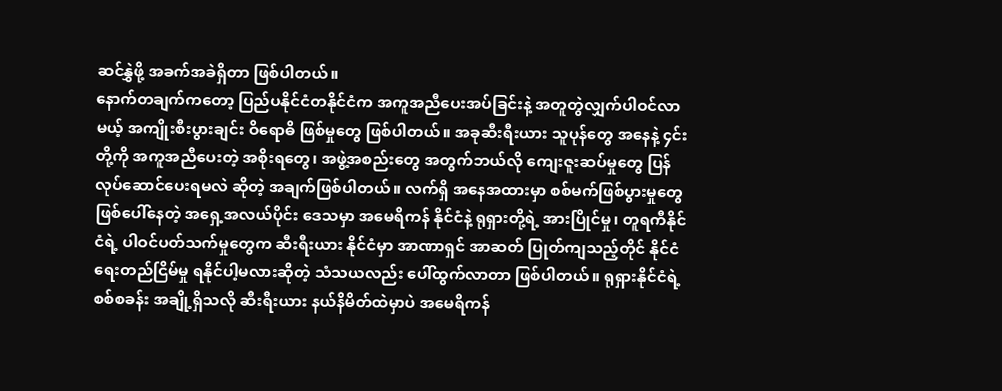ဆင်နွှဲဖို့ အခက်အခဲရှိတာ ဖြစ်ပါတယ်။
နောက်တချက်ကတော့ ပြည်ပနိုင်ငံတနိုင်ငံက အကူအညီပေးအပ်ခြင်းနဲ့ အတူတွဲလျှက်ပါဝင်လာမယ့် အကျိုးစီးပွားချင်း ဝိရောဓိ ဖြစ်မှုတွေ ဖြစ်ပါတယ်။ အခုဆီးရီးယား သူပုန်တွေ အနေနဲ့ ၄င်းတို့ကို အကူအညီပေးတဲ့ အစိုးရတွေ၊ အဖွဲ့အစည်းတွေ အတွက်ဘယ်လို ကျေးဇူးဆပ်မှုတွေ ပြန်လုပ်ဆောင်ပေးရမလဲ ဆိုတဲ့ အချက်ဖြစ်ပါတယ်။ လက်ရှိ အနေအထားမှာ စစ်မက်ဖြစ်ပွားမှုတွေ ဖြစ်ပေါ်နေတဲ့ အရှေ့အလယ်ပိုင်း ဒေသမှာ အမေရိကန် နိုင်ငံနဲ့ ရုရှားတို့ရဲ့ အားပြိုင်မှု၊ တူရကီနိုင်ငံရဲ့ ပါဝင်ပတ်သက်မှုတွေက ဆီးရီးယား နိုင်ငံမှာ အာဏာရှင် အာဆတ် ပြုတ်ကျသည့်တိုင် နိုင်ငံရေးတည်ငြိမ်မှု ရနိုင်ပါ့မလားဆိုတဲ့ သံသယလည်း ပေါ်ထွက်လာတာ ဖြစ်ပါတယ်။ ရုရှားနိုင်ငံရဲ့ စစ်စခန်း အချို့ရှိသလို ဆီးရီးယား နယ်နိမိတ်ထဲမှာပဲ အမေရိကန်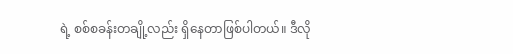ရဲ့ စစ်စခန်းတချို့လည်း ရှိနေတာဖြစ်ပါတယ်။ ဒီလို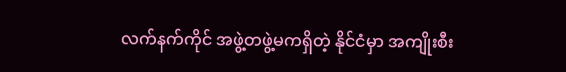လက်နက်ကိုင် အဖွဲ့တဖွဲ့မကရှိတဲ့ နိုင်ငံမှာ အကျိုးစီး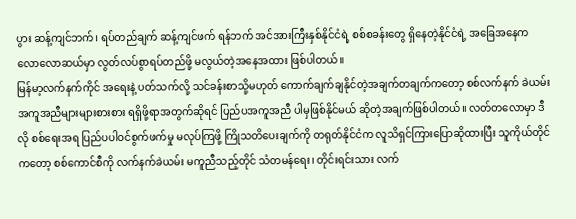ပွား ဆန့်ကျင်ဘက်၊ ရပ်တည်ချက် ဆန့်ကျင်ဖက် ရန်ဘက် အင်အားကြီးနှစ်နိုင်ငံရဲ့ စစ်စခန်းတွေ ရှိနေတဲ့နိုင်ငံရဲ့ အခြေအနေက လောလောဆယ်မှာ လွတ်လပ်စွာရပ်တည်ဖို့ မလွယ်တဲ့အနေအထား ဖြစ်ပါတယ်။
မြန်မာ့လက်နက်ကိုင် အရေးနဲ့ ပတ်သက်လို့ သင်ခန်းစာသို့မဟုတ် ကောက်ချက်ချနိုင်တဲ့အချက်တချက်ကတော့ စစ်လက်နက် ခဲယမ်း အကူအညီများများစားစား ရရှိဖို့ရာအတွက်ဆိုရင် ပြည်ပအကူအညီ ပါမှဖြစ်နိုင်မယ် ဆိုတဲ့အချက်ဖြစ်ပါတယ်။ လတ်တလောမှာ ဒီလို စစ်ရေးအရ ပြည်ပပါဝင်စွက်ဖက်မှု မလုပ်ကြဖို့ ကြိုသတိပေးချက်ကို တရုတ်နိုင်ငံက လူသိရှင်ကြားပြောဆိုထားပြီး သူကိုယ်တိုင်ကတော့ စစ်ကောင်စီကို လက်နက်ခဲယမ်း မကူညီသည့်တိုင် သံတမန်ရေး၊ တိုင်းရင်းသား လက်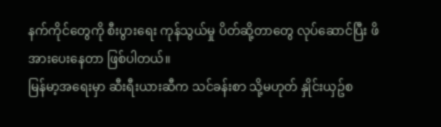နက်ကိုင်တွေကို စီးပွားရေး ကုန်သွယ်မှု ပိတ်ဆို့တာတွေ လုပ်ဆောင်ပြီး ဖိအားပေးနေတာ ဖြစ်ပါတယ်။
မြန်မာ့အရေးမှာ ဆီးရီးယားဆီက သင်ခန်းစာ သို့မဟုတ် နှိုင်းယှဥ်စ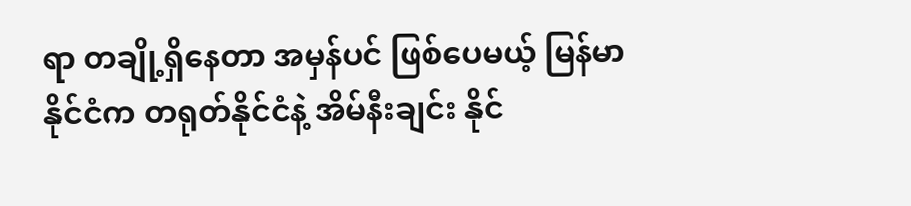ရာ တချို့ရှိနေတာ အမှန်ပင် ဖြစ်ပေမယ့် မြန်မာနိုင်ငံက တရုတ်နိုင်ငံနဲ့ အိမ်နီးချင်း နိုင်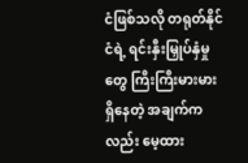ငံဖြစ်သလို တရုတ်နိုင်ငံရဲ့ ရင်းနှီးမြှုပ်နှံမှုတွေ ကြီးကြီးမားမား ရှိနေတဲ့ အချက်ကလည်း မေ့ထား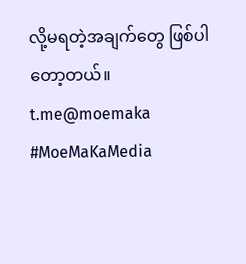လို့မရတဲ့အချက်တွေ ဖြစ်ပါတော့တယ်။
t.me@moemaka
#MoeMaKaMedia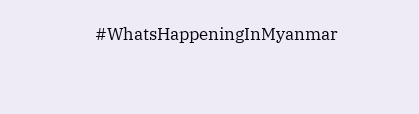#WhatsHappeningInMyanmar